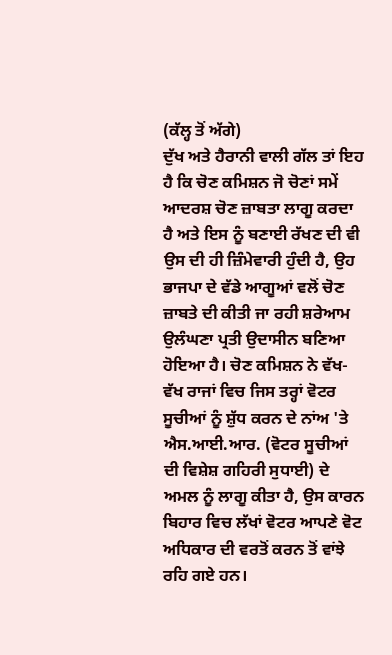(ਕੱਲ੍ਹ ਤੋਂ ਅੱਗੇ)
ਦੁੱਖ ਅਤੇ ਹੈਰਾਨੀ ਵਾਲੀ ਗੱਲ ਤਾਂ ਇਹ ਹੈ ਕਿ ਚੋਣ ਕਮਿਸ਼ਨ ਜੋ ਚੋਣਾਂ ਸਮੇਂ ਆਦਰਸ਼ ਚੋਣ ਜ਼ਾਬਤਾ ਲਾਗੂ ਕਰਦਾ ਹੈ ਅਤੇ ਇਸ ਨੂੰ ਬਣਾਈ ਰੱਖਣ ਦੀ ਵੀ ਉਸ ਦੀ ਹੀ ਜ਼ਿੰਮੇਵਾਰੀ ਹੁੰਦੀ ਹੈ, ਉਹ ਭਾਜਪਾ ਦੇ ਵੱਡੇ ਆਗੂਆਂ ਵਲੋਂ ਚੋਣ ਜ਼ਾਬਤੇ ਦੀ ਕੀਤੀ ਜਾ ਰਹੀ ਸ਼ਰੇਆਮ ਉਲੰਘਣਾ ਪ੍ਰਤੀ ਉਦਾਸੀਨ ਬਣਿਆ ਹੋਇਆ ਹੈ। ਚੋਣ ਕਮਿਸ਼ਨ ਨੇ ਵੱਖ-ਵੱਖ ਰਾਜਾਂ ਵਿਚ ਜਿਸ ਤਰ੍ਹਾਂ ਵੋਟਰ ਸੂਚੀਆਂ ਨੂੰ ਸ਼ੁੱਧ ਕਰਨ ਦੇ ਨਾਂਅ 'ਤੇ ਐਸ.ਆਈ.ਆਰ. (ਵੋਟਰ ਸੂਚੀਆਂ ਦੀ ਵਿਸ਼ੇਸ਼ ਗਹਿਰੀ ਸੁਧਾਈ) ਦੇ ਅਮਲ ਨੂੰ ਲਾਗੂ ਕੀਤਾ ਹੈ, ਉਸ ਕਾਰਨ ਬਿਹਾਰ ਵਿਚ ਲੱਖਾਂ ਵੋਟਰ ਆਪਣੇ ਵੋਟ ਅਧਿਕਾਰ ਦੀ ਵਰਤੋਂ ਕਰਨ ਤੋਂ ਵਾਂਝੇ ਰਹਿ ਗਏ ਹਨ।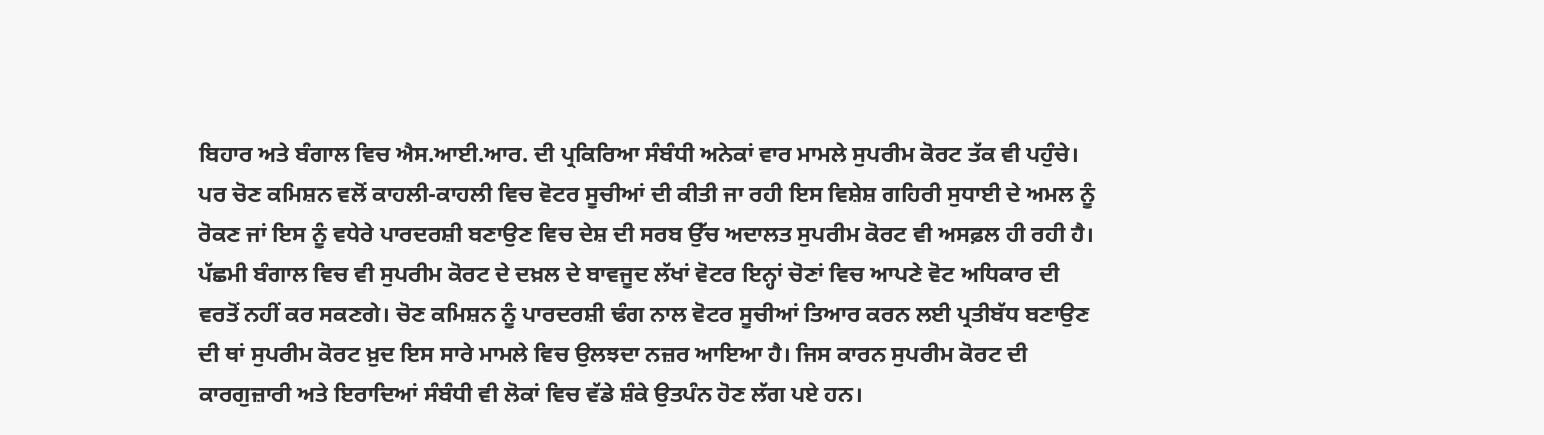ਬਿਹਾਰ ਅਤੇ ਬੰਗਾਲ ਵਿਚ ਐਸ.ਆਈ.ਆਰ. ਦੀ ਪ੍ਰਕਿਰਿਆ ਸੰਬੰਧੀ ਅਨੇਕਾਂ ਵਾਰ ਮਾਮਲੇ ਸੁਪਰੀਮ ਕੋਰਟ ਤੱਕ ਵੀ ਪਹੁੰਚੇ। ਪਰ ਚੋਣ ਕਮਿਸ਼ਨ ਵਲੋਂ ਕਾਹਲੀ-ਕਾਹਲੀ ਵਿਚ ਵੋਟਰ ਸੂਚੀਆਂ ਦੀ ਕੀਤੀ ਜਾ ਰਹੀ ਇਸ ਵਿਸ਼ੇਸ਼ ਗਹਿਰੀ ਸੁਧਾਈ ਦੇ ਅਮਲ ਨੂੰ ਰੋਕਣ ਜਾਂ ਇਸ ਨੂੰ ਵਧੇਰੇ ਪਾਰਦਰਸ਼ੀ ਬਣਾਉਣ ਵਿਚ ਦੇਸ਼ ਦੀ ਸਰਬ ਉੱਚ ਅਦਾਲਤ ਸੁਪਰੀਮ ਕੋਰਟ ਵੀ ਅਸਫ਼ਲ ਹੀ ਰਹੀ ਹੈ। ਪੱਛਮੀ ਬੰਗਾਲ ਵਿਚ ਵੀ ਸੁਪਰੀਮ ਕੋਰਟ ਦੇ ਦਖ਼ਲ ਦੇ ਬਾਵਜੂਦ ਲੱਖਾਂ ਵੋਟਰ ਇਨ੍ਹਾਂ ਚੋਣਾਂ ਵਿਚ ਆਪਣੇ ਵੋਟ ਅਧਿਕਾਰ ਦੀ ਵਰਤੋਂ ਨਹੀਂ ਕਰ ਸਕਣਗੇ। ਚੋਣ ਕਮਿਸ਼ਨ ਨੂੰ ਪਾਰਦਰਸ਼ੀ ਢੰਗ ਨਾਲ ਵੋਟਰ ਸੂਚੀਆਂ ਤਿਆਰ ਕਰਨ ਲਈ ਪ੍ਰਤੀਬੱਧ ਬਣਾਉਣ ਦੀ ਥਾਂ ਸੁਪਰੀਮ ਕੋਰਟ ਖ਼ੁਦ ਇਸ ਸਾਰੇ ਮਾਮਲੇ ਵਿਚ ਉਲਝਦਾ ਨਜ਼ਰ ਆਇਆ ਹੈ। ਜਿਸ ਕਾਰਨ ਸੁਪਰੀਮ ਕੋਰਟ ਦੀ ਕਾਰਗੁਜ਼ਾਰੀ ਅਤੇ ਇਰਾਦਿਆਂ ਸੰਬੰਧੀ ਵੀ ਲੋਕਾਂ ਵਿਚ ਵੱਡੇ ਸ਼ੰਕੇ ਉਤਪੰਨ ਹੋਣ ਲੱਗ ਪਏ ਹਨ।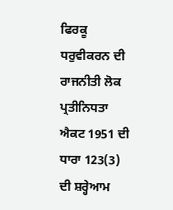ਫਿਰਕੂ ਧਰੁਵੀਕਰਨ ਦੀ ਰਾਜਨੀਤੀ ਲੋਕ ਪ੍ਰਤੀਨਿਧਤਾ ਐਕਟ 1951 ਦੀ ਧਾਰਾ 123(3) ਦੀ ਸ਼ਰ੍ਹੇਆਮ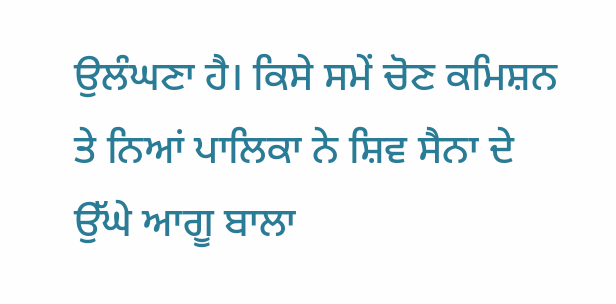ਉਲੰਘਣਾ ਹੈ। ਕਿਸੇ ਸਮੇਂ ਚੋਣ ਕਮਿਸ਼ਨ ਤੇ ਨਿਆਂ ਪਾਲਿਕਾ ਨੇ ਸ਼ਿਵ ਸੈਨਾ ਦੇ ਉੱਘੇ ਆਗੂ ਬਾਲਾ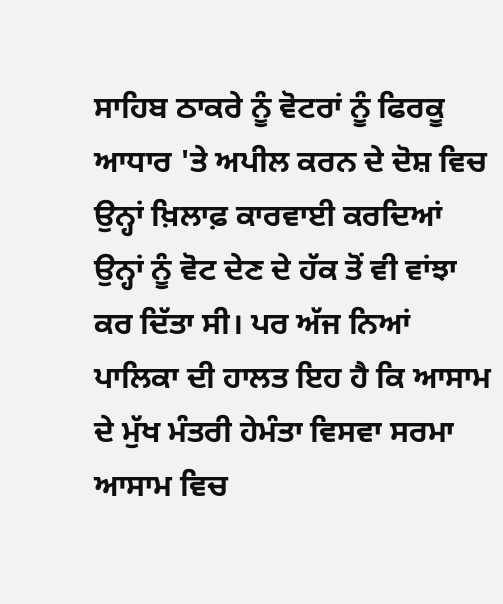ਸਾਹਿਬ ਠਾਕਰੇ ਨੂੰ ਵੋਟਰਾਂ ਨੂੰ ਫਿਰਕੂ ਆਧਾਰ 'ਤੇ ਅਪੀਲ ਕਰਨ ਦੇ ਦੋਸ਼ ਵਿਚ ਉਨ੍ਹਾਂ ਖ਼ਿਲਾਫ਼ ਕਾਰਵਾਈ ਕਰਦਿਆਂ ਉਨ੍ਹਾਂ ਨੂੰ ਵੋਟ ਦੇਣ ਦੇ ਹੱਕ ਤੋਂ ਵੀ ਵਾਂਝਾ ਕਰ ਦਿੱਤਾ ਸੀ। ਪਰ ਅੱਜ ਨਿਆਂ ਪਾਲਿਕਾ ਦੀ ਹਾਲਤ ਇਹ ਹੈ ਕਿ ਆਸਾਮ ਦੇ ਮੁੱਖ ਮੰਤਰੀ ਹੇਮੰਤਾ ਵਿਸਵਾ ਸਰਮਾ ਆਸਾਮ ਵਿਚ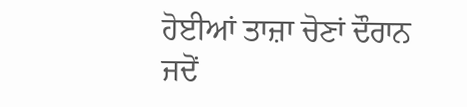ਹੋਈਆਂ ਤਾਜ਼ਾ ਚੋਣਾਂ ਦੌਰਾਨ ਜਦੋਂ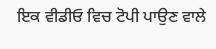ਇਕ ਵੀਡੀਓ ਵਿਚ ਟੋਪੀ ਪਾਉਣ ਵਾਲੇ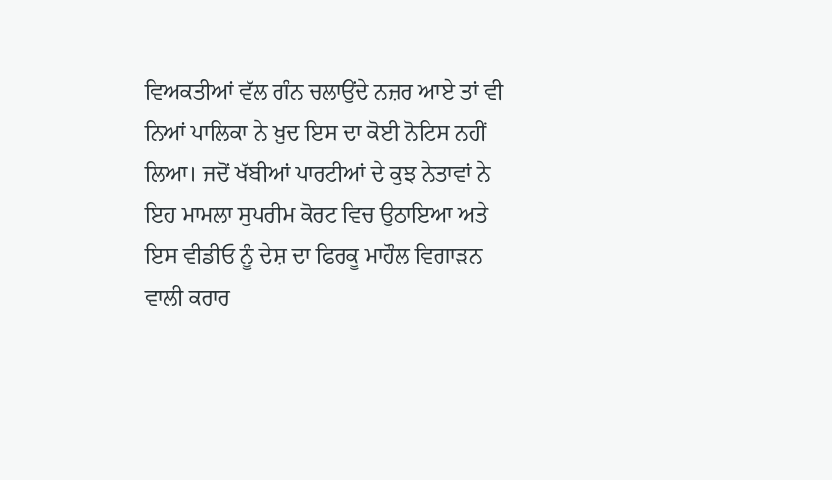ਵਿਅਕਤੀਆਂ ਵੱਲ ਗੰਨ ਚਲਾਉਂਦੇ ਨਜ਼ਰ ਆਏ ਤਾਂ ਵੀ ਨਿਆਂ ਪਾਲਿਕਾ ਨੇ ਖ਼ੁਦ ਇਸ ਦਾ ਕੋਈ ਨੋਟਿਸ ਨਹੀਂ ਲਿਆ। ਜਦੋਂ ਖੱਬੀਆਂ ਪਾਰਟੀਆਂ ਦੇ ਕੁਝ ਨੇਤਾਵਾਂ ਨੇ ਇਹ ਮਾਮਲਾ ਸੁਪਰੀਮ ਕੋਰਟ ਵਿਚ ਉਠਾਇਆ ਅਤੇ ਇਸ ਵੀਡੀਓ ਨੂੰ ਦੇਸ਼ ਦਾ ਫਿਰਕੂ ਮਾਹੌਲ ਵਿਗਾੜਨ ਵਾਲੀ ਕਰਾਰ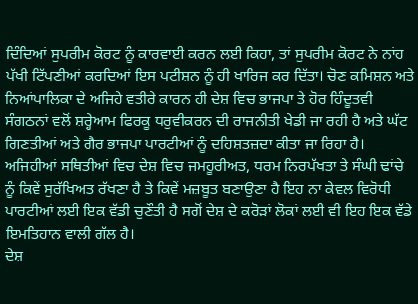ਦਿੰਦਿਆਂ ਸੁਪਰੀਮ ਕੋਰਟ ਨੂੰ ਕਾਰਵਾਈ ਕਰਨ ਲਈ ਕਿਹਾ, ਤਾਂ ਸੁਪਰੀਮ ਕੋਰਟ ਨੇ ਨਾਂਹ ਪੱਖੀ ਟਿੱਪਣੀਆਂ ਕਰਦਿਆਂ ਇਸ ਪਟੀਸ਼ਨ ਨੂੰ ਹੀ ਖਾਰਿਜ ਕਰ ਦਿੱਤਾ। ਚੋਣ ਕਮਿਸ਼ਨ ਅਤੇ ਨਿਆਂਪਾਲਿਕਾ ਦੇ ਅਜਿਹੇ ਵਤੀਰੇ ਕਾਰਨ ਹੀ ਦੇਸ਼ ਵਿਚ ਭਾਜਪਾ ਤੇ ਹੋਰ ਹਿੰਦੂਤਵੀ ਸੰਗਠਨਾਂ ਵਲੋਂ ਸ਼ਰ੍ਹੇਆਮ ਫਿਰਕੂ ਧਰੁਵੀਕਰਨ ਦੀ ਰਾਜਨੀਤੀ ਖੇਡੀ ਜਾ ਰਹੀ ਹੈ ਅਤੇ ਘੱਟ ਗਿਣਤੀਆਂ ਅਤੇ ਗੈਰ ਭਾਜਪਾ ਪਾਰਟੀਆਂ ਨੂੰ ਦਹਿਸ਼ਤਜ਼ਦਾ ਕੀਤਾ ਜਾ ਰਿਹਾ ਹੈ।
ਅਜਿਹੀਆਂ ਸਥਿਤੀਆਂ ਵਿਚ ਦੇਸ਼ ਵਿਚ ਜਮਹੂਰੀਅਤ, ਧਰਮ ਨਿਰਪੱਖਤਾ ਤੇ ਸੰਘੀ ਢਾਂਚੇ ਨੂੰ ਕਿਵੇਂ ਸੁਰੱਖਿਅਤ ਰੱਖਣਾ ਹੈ ਤੇ ਕਿਵੇਂ ਮਜ਼ਬੂਤ ਬਣਾਉਣਾ ਹੈ ਇਹ ਨਾ ਕੇਵਲ ਵਿਰੋਧੀ ਪਾਰਟੀਆਂ ਲਈ ਇਕ ਵੱਡੀ ਚੁਣੌਤੀ ਹੈ ਸਗੋਂ ਦੇਸ਼ ਦੇ ਕਰੋੜਾਂ ਲੋਕਾਂ ਲਈ ਵੀ ਇਹ ਇਕ ਵੱਡੇ ਇਮਤਿਹਾਨ ਵਾਲੀ ਗੱਲ ਹੈ।
ਦੇਸ਼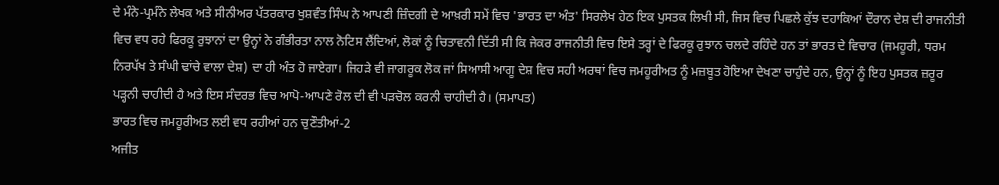ਦੇ ਮੰਨੇ-ਪ੍ਰਮੰਨੇ ਲੇਖਕ ਅਤੇ ਸੀਨੀਅਰ ਪੱਤਰਕਾਰ ਖੁਸ਼ਵੰਤ ਸਿੰਘ ਨੇ ਆਪਣੀ ਜ਼ਿੰਦਗੀ ਦੇ ਆਖ਼ਰੀ ਸਮੇਂ ਵਿਚ 'ਭਾਰਤ ਦਾ ਅੰਤ' ਸਿਰਲੇਖ ਹੇਠ ਇਕ ਪੁਸਤਕ ਲਿਖੀ ਸੀ, ਜਿਸ ਵਿਚ ਪਿਛਲੇ ਕੁੱਝ ਦਹਾਕਿਆਂ ਦੌਰਾਨ ਦੇਸ਼ ਦੀ ਰਾਜਨੀਤੀ ਵਿਚ ਵਧ ਰਹੇ ਫਿਰਕੂ ਰੁਝਾਨਾਂ ਦਾ ਉਨ੍ਹਾਂ ਨੇ ਗੰਭੀਰਤਾ ਨਾਲ ਨੋਟਿਸ ਲੈਂਦਿਆਂ, ਲੋਕਾਂ ਨੂੰ ਚਿਤਾਵਨੀ ਦਿੱਤੀ ਸੀ ਕਿ ਜੇਕਰ ਰਾਜਨੀਤੀ ਵਿਚ ਇਸੇ ਤਰ੍ਹਾਂ ਦੇ ਫਿਰਕੂ ਰੁਝਾਨ ਚਲਦੇ ਰਹਿੰਦੇ ਹਨ ਤਾਂ ਭਾਰਤ ਦੇ ਵਿਚਾਰ (ਜਮਹੂਰੀ, ਧਰਮ ਨਿਰਪੱਖ ਤੇ ਸੰਘੀ ਢਾਂਚੇ ਵਾਲਾ ਦੇਸ਼) ਦਾ ਹੀ ਅੰਤ ਹੋ ਜਾਏਗਾ। ਜਿਹੜੇ ਵੀ ਜਾਗਰੂਕ ਲੋਕ ਜਾਂ ਸਿਆਸੀ ਆਗੂ ਦੇਸ਼ ਵਿਚ ਸਹੀ ਅਰਥਾਂ ਵਿਚ ਜਮਹੂਰੀਅਤ ਨੂੰ ਮਜ਼ਬੂਤ ਹੋਇਆ ਦੇਖਣਾ ਚਾਹੁੰਦੇ ਹਨ, ਉਨ੍ਹਾਂ ਨੂੰ ਇਹ ਪੁਸਤਕ ਜ਼ਰੂਰ ਪੜ੍ਹਨੀ ਚਾਹੀਦੀ ਹੈ ਅਤੇ ਇਸ ਸੰਦਰਭ ਵਿਚ ਆਪੋ-ਆਪਣੇ ਰੋਲ ਦੀ ਵੀ ਪੜਚੋਲ ਕਰਨੀ ਚਾਹੀਦੀ ਹੈ। (ਸਮਾਪਤ)
ਭਾਰਤ ਵਿਚ ਜਮਹੂਰੀਅਤ ਲਈ ਵਧ ਰਹੀਆਂ ਹਨ ਚੁਣੌਤੀਆਂ-2
ਅਜੀਤ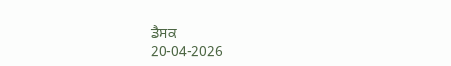ਡੈਸਕ
20-04-2026